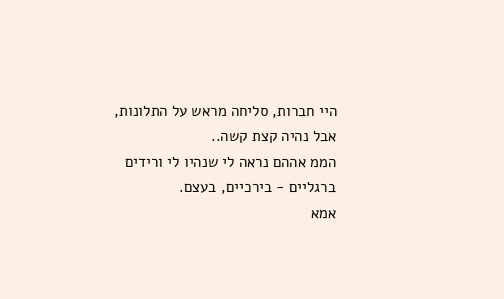היי חברות, סליחה מראש על התלונות, אבל נהיה קצת קשה..
הממ אההם נראה לי שנהיו לי ורידים ברגליים - בירכיים, בעצם.
אמא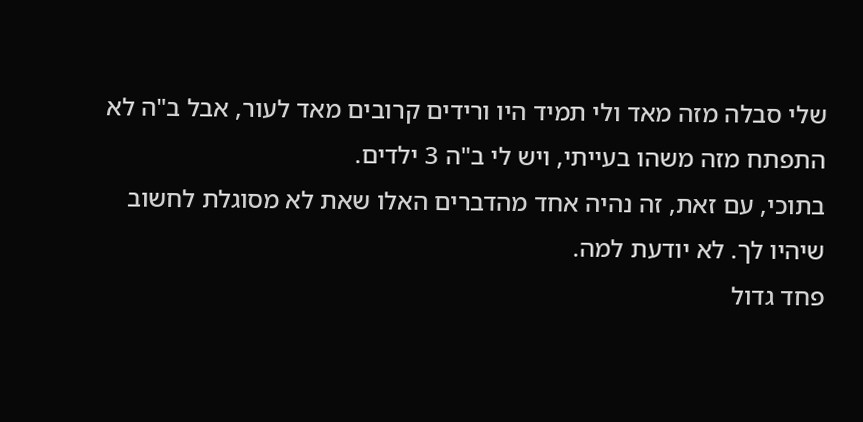שלי סבלה מזה מאד ולי תמיד היו ורידים קרובים מאד לעור, אבל ב"ה לא התפתח מזה משהו בעייתי, ויש לי ב"ה 3 ילדים.
בתוכי, עם זאת, זה נהיה אחד מהדברים האלו שאת לא מסוגלת לחשוב שיהיו לך. לא יודעת למה.
פחד גדול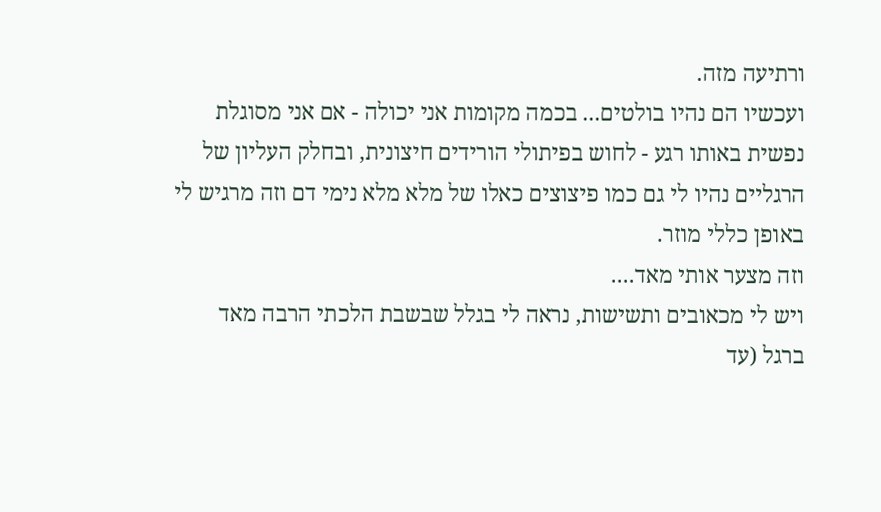ורתיעה מזה.
ועכשיו הם נהיו בולטים... בכמה מקומות אני יכולה - אם אני מסוגלת נפשית באותו רגע - לחוש בפיתולי הורידים חיצונית, ובחלק העליון של הרגליים נהיו לי גם כמו פיצוצים כאלו של מלא מלא נימי דם וזה מרגיש לי באופן כללי מוזר.
וזה מצער אותי מאד....
ויש לי מכאובים ותשישות, נראה לי בגלל שבשבת הלכתי הרבה מאד ברגל (עד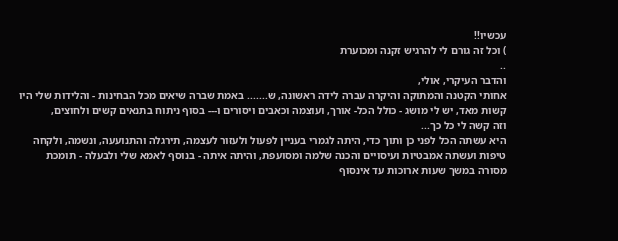עכשיו!!
) וכל זה גורם לי להרגיש זקנה ומכוערת
..
והדבר העיקרי, אולי,
אחותי הקטנה והמתוקה והיקרה עברה לידה ראשונה, ש....... באמת שברה שיאים מכל הבחינות - והלידות שלי היו קשות מאד, יש לי מושג - כולל הכל- אורך, ועוצמה וכאבים ויסורים ו--- בסוף ניתוח בתנאים קשים ולחוצים,
וזה קשה לי כל כך...
היא עשתה הכל לפני כן ותוך כדי, היתה לגמרי בעניין לפעול ולעזור לעצמה, תירגלה והתנועעה, ונשמה, ולקחה טיפות ועשתה אמבטיות ועיסויים והכנה שלמה ומסועפת, והיתה איתה - בנוסף לאמא שלי ולבעלה - תומכת מסורה במשך שעות ארוכות עד אינסוף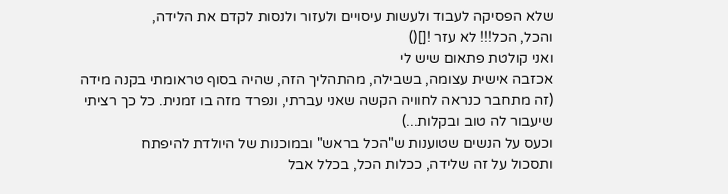שלא הפסיקה לעבוד ולעשות עיסויים ולעזור ולנסות לקדם את הלידה,
והכל, הכל!!! לא עזר ![]()
ואני קולטת פתאום שיש לי
אכזבה אישית עצומה, בשבילה, מהתהליך הזה, שהיה בסוף טראומתי בקנה מידה
(זה מתחבר כנראה לחוויה הקשה שאני עברתי, ונפרד מזה בו זמנית. כל כך רציתי שיעבור לה טוב ובקלות...)
וכעס על הנשים שטוענות ש"הכל בראש" ובמוכנות של היולדת להיפתח
ותסכול על זה שלידה, ככלות הכל, בכלל אבל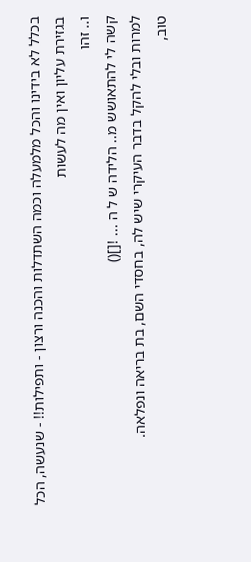בכלל לא בידינו והכל מלמעלה וכמה השתדלות והכנה ורצון - ותפילות!! - שנעשה, הכל בגזירת עליון ואין מה לעשות
ו.. זהו
קשה לי להתאושש מ.. הלידה ש ל ה ... ![]()
למרות ובלי להקל בדבר העיקרי שיש לה, בחסדי השם, בת בריאה ונפלאה.
טוב,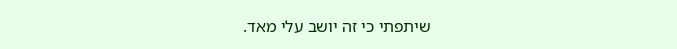שיתפתי כי זה יושב עלי מאד.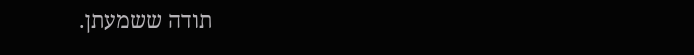תודה ששמעתן.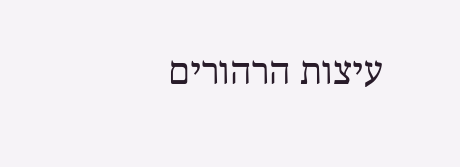עיצות הרהורים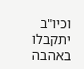וכיו"ב יתקבלו באהבה